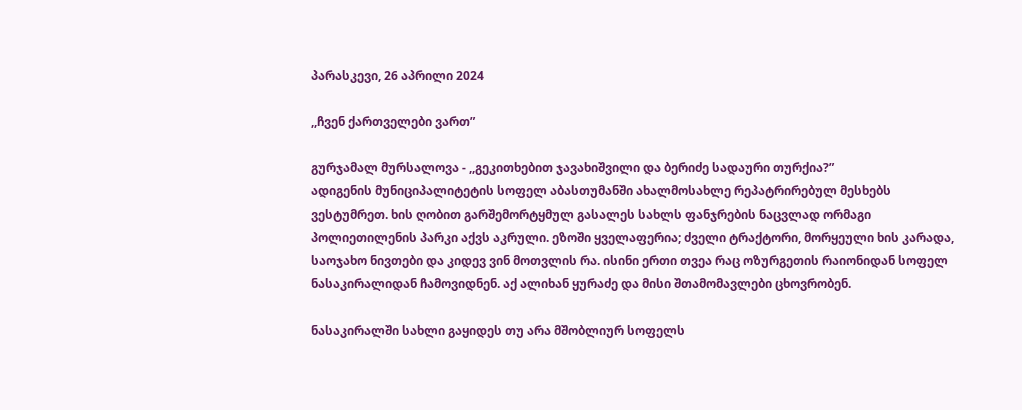პარასკევი, 26 აპრილი 2024

,,ჩვენ ქართველები ვართ”

გურჯამალ მურსალოვა - ,,გეკითხებით ჯავახიშვილი და ბერიძე სადაური თურქია?”
ადიგენის მუნიციპალიტეტის სოფელ აბასთუმანში ახალმოსახლე რეპატრირებულ მესხებს ვესტუმრეთ. ხის ღობით გარშემორტყმულ გასალეს სახლს ფანჯრების ნაცვლად ორმაგი პოლიეთილენის პარკი აქვს აკრული. ეზოში ყველაფერია; ძველი ტრაქტორი, მორყეული ხის კარადა, საოჯახო ნივთები და კიდევ ვინ მოთვლის რა. ისინი ერთი თვეა რაც ოზურგეთის რაიონიდან სოფელ ნასაკირალიდან ჩამოვიდნენ. აქ ალიხან ყურაძე და მისი შთამომავლები ცხოვრობენ.

ნასაკირალში სახლი გაყიდეს თუ არა მშობლიურ სოფელს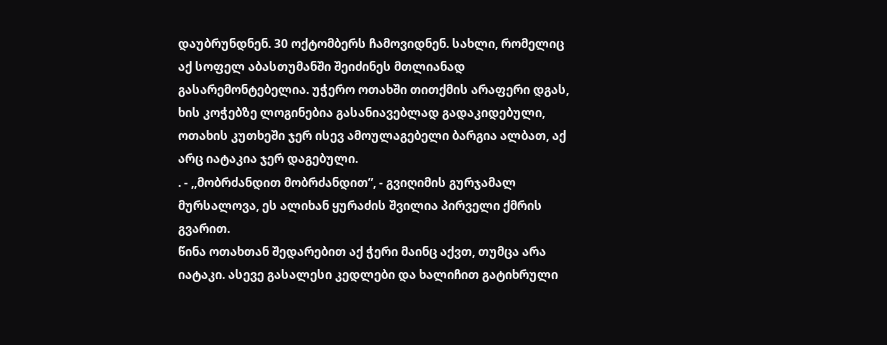დაუბრუნდნენ. 30 ოქტომბერს ჩამოვიდნენ. სახლი, რომელიც აქ სოფელ აბასთუმანში შეიძინეს მთლიანად გასარემონტებელია. უჭერო ოთახში თითქმის არაფერი დგას, ხის კოჭებზე ლოგინებია გასანიავებლად გადაკიდებული, ოთახის კუთხეში ჯერ ისევ ამოულაგებელი ბარგია ალბათ, აქ არც იატაკია ჯერ დაგებული.
. - ,,მობრძანდით მობრძანდით”, - გვიღიმის გურჯამალ მურსალოვა, ეს ალიხან ყურაძის შვილია პირველი ქმრის გვარით.
წინა ოთახთან შედარებით აქ ჭერი მაინც აქვთ, თუმცა არა იატაკი. ასევე გასალესი კედლები და ხალიჩით გატიხრული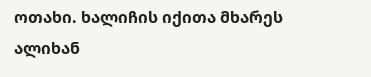ოთახი. ხალიჩის იქითა მხარეს ალიხან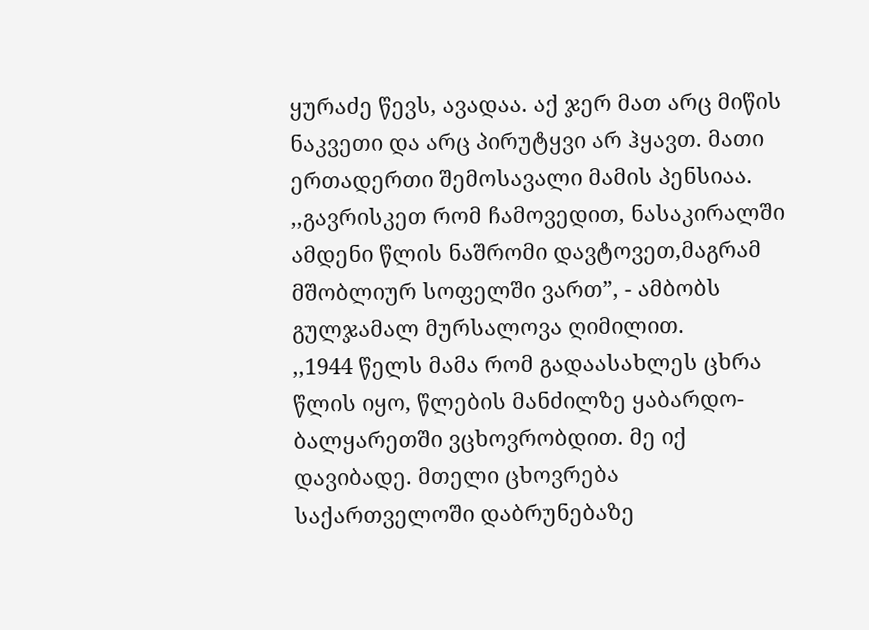ყურაძე წევს, ავადაა. აქ ჯერ მათ არც მიწის ნაკვეთი და არც პირუტყვი არ ჰყავთ. მათი ერთადერთი შემოსავალი მამის პენსიაა.
,,გავრისკეთ რომ ჩამოვედით, ნასაკირალში ამდენი წლის ნაშრომი დავტოვეთ,მაგრამ მშობლიურ სოფელში ვართ”, - ამბობს გულჯამალ მურსალოვა ღიმილით.
,,1944 წელს მამა რომ გადაასახლეს ცხრა წლის იყო, წლების მანძილზე ყაბარდო-ბალყარეთში ვცხოვრობდით. მე იქ დავიბადე. მთელი ცხოვრება საქართველოში დაბრუნებაზე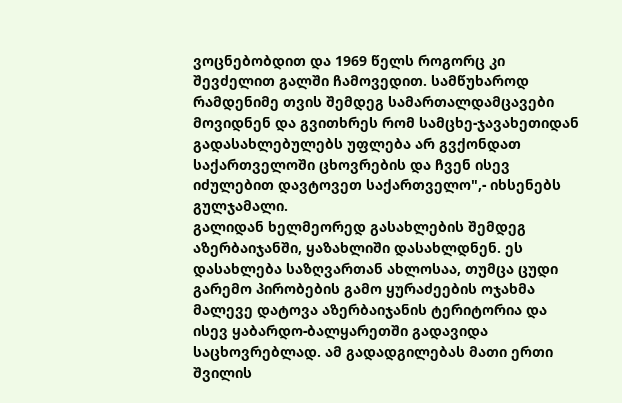ვოცნებობდით და 1969 წელს როგორც კი შევძელით გალში ჩამოვედით. სამწუხაროდ რამდენიმე თვის შემდეგ სამართალდამცავები მოვიდნენ და გვითხრეს რომ სამცხე-ჯავახეთიდან გადასახლებულებს უფლება არ გვქონდათ საქართველოში ცხოვრების და ჩვენ ისევ იძულებით დავტოვეთ საქართველო",- იხსენებს გულჯამალი.
გალიდან ხელმეორედ გასახლების შემდეგ აზერბაიჯანში, ყაზახლიში დასახლდნენ. ეს დასახლება საზღვართან ახლოსაა, თუმცა ცუდი გარემო პირობების გამო ყურაძეების ოჯახმა მალევე დატოვა აზერბაიჯანის ტერიტორია და ისევ ყაბარდო-ბალყარეთში გადავიდა საცხოვრებლად. ამ გადადგილებას მათი ერთი შვილის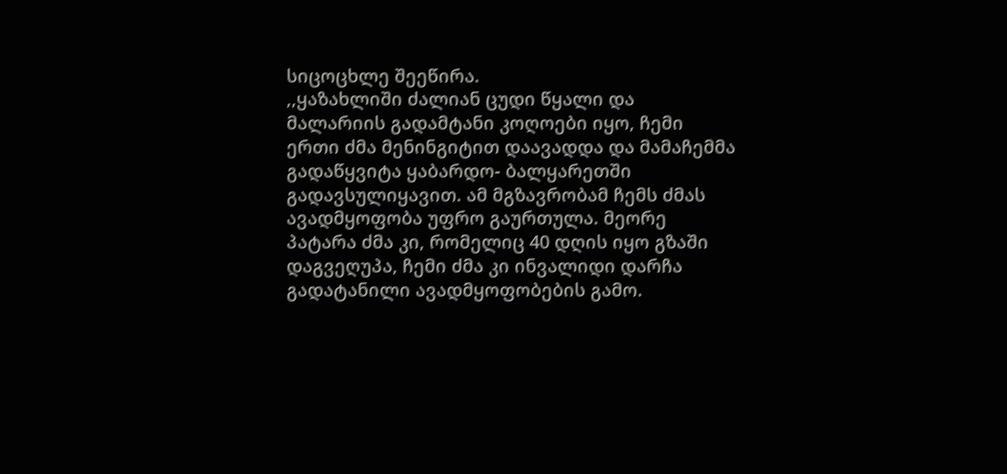სიცოცხლე შეეწირა.
,,ყაზახლიში ძალიან ცუდი წყალი და მალარიის გადამტანი კოღოები იყო, ჩემი ერთი ძმა მენინგიტით დაავადდა და მამაჩემმა გადაწყვიტა ყაბარდო- ბალყარეთში გადავსულიყავით. ამ მგზავრობამ ჩემს ძმას ავადმყოფობა უფრო გაურთულა. მეორე პატარა ძმა კი, რომელიც 40 დღის იყო გზაში დაგვეღუპა, ჩემი ძმა კი ინვალიდი დარჩა გადატანილი ავადმყოფობების გამო.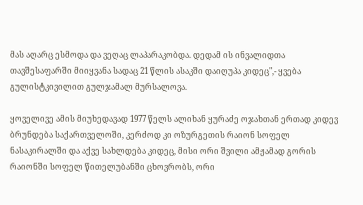მას აღარც ესმოდა და ვეღაც ლაპარაკობდა. დედამ ის ინვალიდთა თავშესაფარში მიიყვანა სადაც 21 წლის ასაკში დაიღუპა კიდეც",- ყვება გულისტკივილით გულჯამალ მურსალოვა.

ყოველივე ამის მიუხედავად 1977 წელს ალიხან ყურაძე ოჯახთან ერთად კიდევ ბრუნდება საქართველოში, კერძოდ კი ოზურგეთის რაიონ სოფელ ნასაკირალში და აქვე სახლდება კიდეც, მისი ორი შვილი ამჟამად გორის რაიონში სოფელ წითელუბანში ცხოვრობს, ორი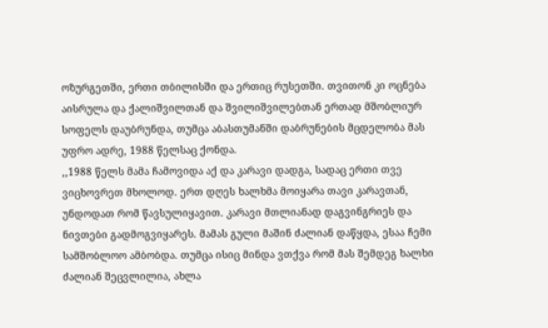ოზურგეთში, ერთი თბილისში და ერთიც რუსეთში. თვითონ კი ოცნება აისრულა და ქალიშვილთან და შვილიშვილებთან ერთად მშობლიურ სოფელს დაუბრუნდა, თუმცა აბასთუმანში დაბრუნების მცდელობა მას უფრო ადრე, 1988 წელსაც ქონდა.
,,1988 წელს მამა ჩამოვიდა აქ და კარავი დადგა, სადაც ერთი თვე ვიცხოვრეთ მხოლოდ. ერთ დღეს ხალხმა მოიყარა თავი კარავთან, უნდოდათ რომ წავსულიყავით. კარავი მთლიანად დაგვინგრიეს და ნივთები გადმოგვიყარეს. მამას გული მაშინ ძალიან დაწყდა, ესაა ჩემი სამშობლოო ამბობდა. თუმცა ისიც მინდა ვთქვა რომ მას შემდეგ ხალხი ძალიან შეცვლილია, ახლა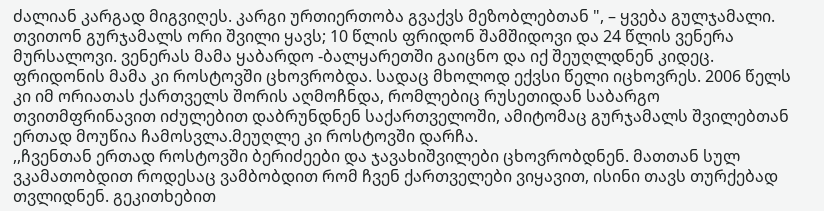ძალიან კარგად მიგვიღეს. კარგი ურთიერთობა გვაქვს მეზობლებთან ", – ყვება გულჯამალი.
თვითონ გურჯამალს ორი შვილი ყავს; 10 წლის ფრიდონ შამშიდოვი და 24 წლის ვენერა მურსალოვი. ვენერას მამა ყაბარდო -ბალყარეთში გაიცნო და იქ შეუღლდნენ კიდეც. ფრიდონის მამა კი როსტოვში ცხოვრობდა. სადაც მხოლოდ ექვსი წელი იცხოვრეს. 2006 წელს კი იმ ორიათას ქართველს შორის აღმოჩნდა, რომლებიც რუსეთიდან საბარგო თვითმფრინავით იძულებით დაბრუნდნენ საქართველოში, ამიტომაც გურჯამალს შვილებთან ერთად მოუწია ჩამოსვლა.მეუღლე კი როსტოვში დარჩა.
,,ჩვენთან ერთად როსტოვში ბერიძეები და ჯავახიშვილები ცხოვრობდნენ. მათთან სულ ვკამათობდით როდესაც ვამბობდით რომ ჩვენ ქართველები ვიყავით, ისინი თავს თურქებად თვლიდნენ. გეკითხებით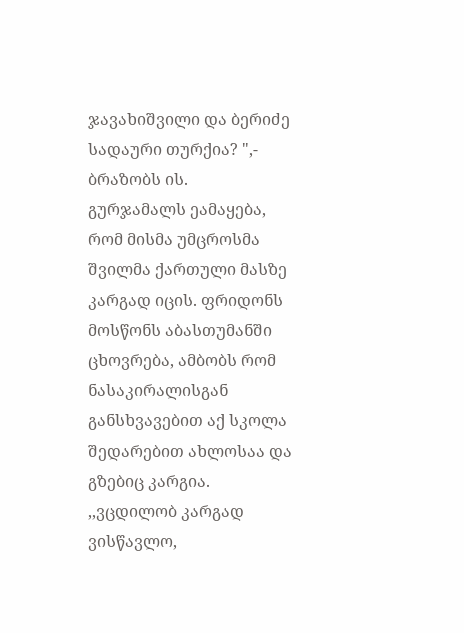ჯავახიშვილი და ბერიძე სადაური თურქია? ",- ბრაზობს ის.
გურჯამალს ეამაყება, რომ მისმა უმცროსმა შვილმა ქართული მასზე კარგად იცის. ფრიდონს მოსწონს აბასთუმანში ცხოვრება, ამბობს რომ ნასაკირალისგან განსხვავებით აქ სკოლა შედარებით ახლოსაა და გზებიც კარგია.
,,ვცდილობ კარგად ვისწავლო,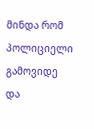მინდა რომ პოლიციელი გამოვიდე და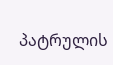პატრულის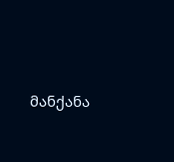მანქანა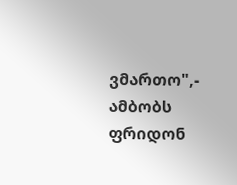ვმართო",- ამბობს ფრიდონ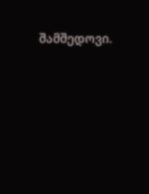შამშედოვი.